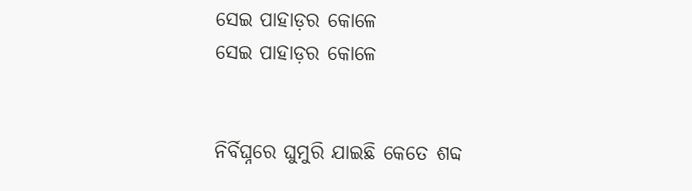ସେଇ ପାହାଡ଼ର କୋଳେ
ସେଇ ପାହାଡ଼ର କୋଳେ


ନିର୍ବିଘ୍ନରେ ଘୁମୁରି ଯାଇଛି କେତେ ଶବ୍ଦ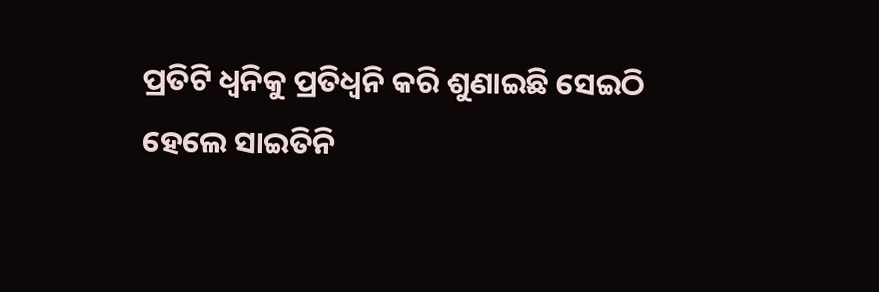ପ୍ରତିଟି ଧ୍ବନିକୁ ପ୍ରତିଧ୍ୱନି କରି ଶୁଣାଇଛି ସେଇଠି
ହେଲେ ସାଇତିନି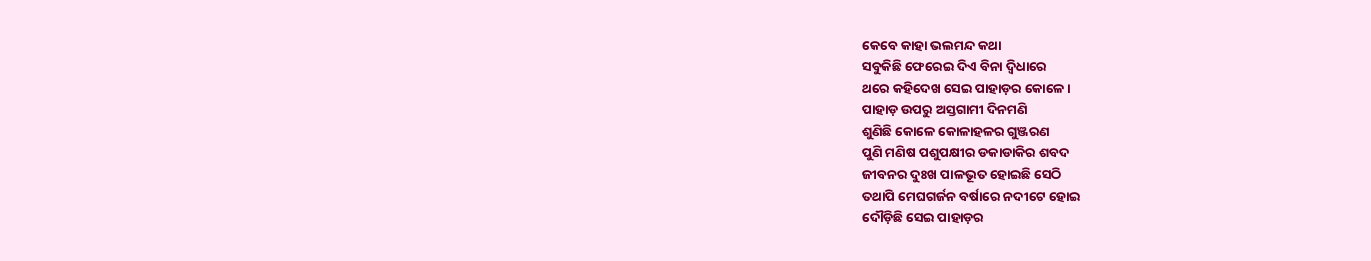କେବେ କାହା ଭଲମନ୍ଦ କଥା
ସବୁକିଛି ଫେରେଇ ଦିଏ ବିନା ଦ୍ୱିଧାରେ
ଥରେ କହିଦେଖ ସେଇ ପାହାଡ଼ର କୋଳେ ।
ପାହାଡ଼ ଉପରୁ ଅସ୍ତଗାମୀ ଦିନମଣି
ଶୁଣିଛି କୋଳେ କୋଳାହଳର ଗୁଞ୍ଜରଣ
ପୁଣି ମଣିଷ ପଶୁପକ୍ଷୀର ଡକାଡାକିର ଶବଦ
ଜୀବନର ଦୁଃଖ ପାଳଭୂତ ହୋଇଛି ସେଠି
ତଥାପି ମେଘଗର୍ଜନ ବର୍ଷାରେ ନଦୀଟେ ହୋଇ
ଦୌଡ଼ିଛି ସେଇ ପାହାଡ଼ର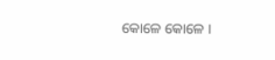କୋଳେ କୋଳେ ।